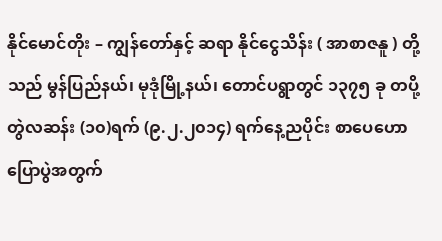နိုင်မောင်တိုး – ကျွန်တော်နှင့် ဆရာ နိုင်ငွေသိန်း ( အာစာဇနူ ) တို့သည် မွန်ပြည်နယ်၊ မုဒုံမြို့နယ်၊ တောင်ပရွာတွင် ၁၃၇၅ ခု တပို့တွဲလဆန်း (၁၀)ရက် (၉.၂.၂၀၁၄) ရက်နေ့ညပိုင်း စာပေဟောပြောပွဲအတွက်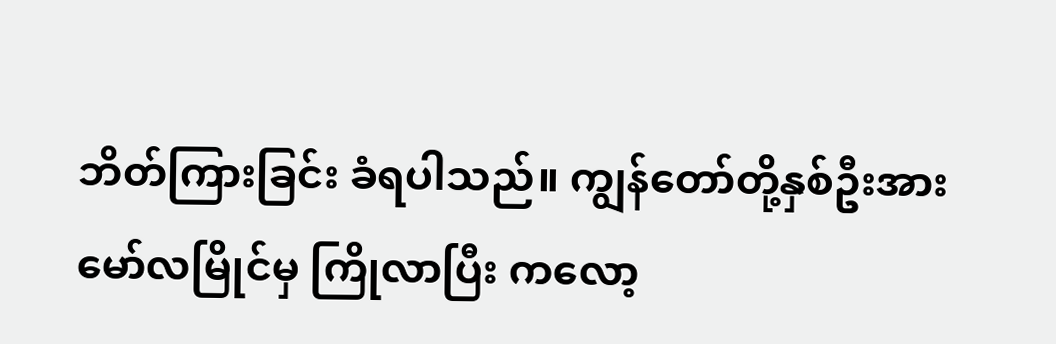ဘိတ်ကြားခြင်း ခံရပါသည်။ ကျွန်တော်တို့နှစ်ဦးအား မော်လမြိုင်မှ ကြိုလာပြီး ကလော့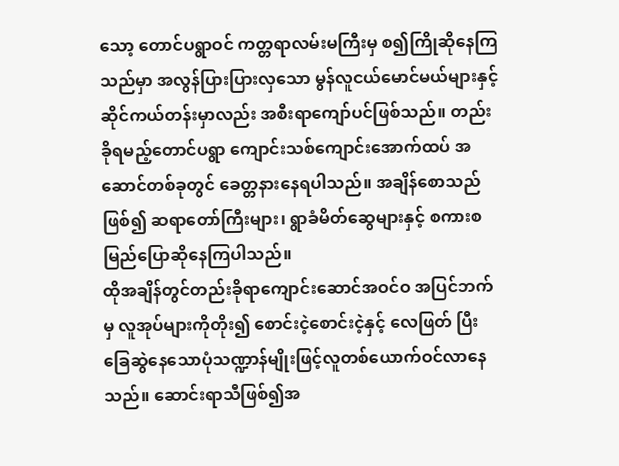သော့ တောင်ပရွာဝင် ကတ္တရာလမ်းမကြီးမှ စ၍ကြိုဆိုနေကြသည်မှာ အလွန်ပြားပြားလှသော မွန်လူငယ်မောင်မယ်များနှင့် ဆိုင်ကယ်တန်းမှာလည်း အစီးရာကျော်ပင်ဖြစ်သည်။ တည်းခိုရမည့်တောင်ပရွာ ကျောင်းသစ်ကျောင်းအောက်ထပ် အဆောင်တစ်ခုတွင် ခေတ္တနားနေရပါသည်။ အချိန်စောသည်ဖြစ်၍ ဆရာတော်ကြီးများ၊ ရွာခံမိတ်ဆွေများနှင့် စကားစမြည်ပြောဆိုနေကြပါသည်။
ထိုအချိန်တွင်တည်းခိုရာကျောင်းဆောင်အဝင်ဝ အပြင်ဘက်မှ လူအုပ်များကိုတိုး၍ စောင်းငဲ့စောင်းငဲ့နှင့် လေဖြတ် ပြီး ခြေဆွဲနေသောပုံသဏ္ဍာန်မျိုးဖြင့်လူတစ်ယောက်ဝင်လာနေသည်။ ဆောင်းရာသီဖြစ်၍အ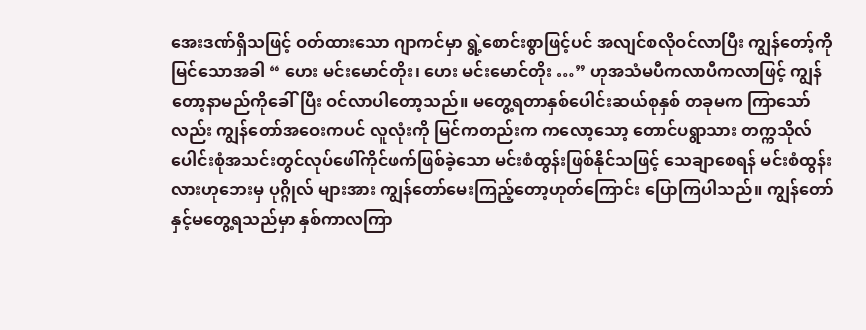အေးဒဏ်ရှိသဖြင့် ဝတ်ထားသော ဂျာကင်မှာ ရွဲ့စောင်းစွာဖြင့်ပင် အလျင်စလိုဝင်လာပြီး ကျွန်တော့်ကိုမြင်သောအခါ “ ဟေး မင်းမောင်တိုး၊ ဟေး မင်းမောင်တိုး …” ဟုအသံမပီကလာပီကလာဖြင့် ကျွန်တော့နာမည်ကိုခေါ်ပြီး ဝင်လာပါတော့သည်။ မတွေ့ရတာနှစ်ပေါင်းဆယ်စုနှစ် တခုမက ကြာသော်လည်း ကျွန်တော်အဝေးကပင် လူလုံးကို မြင်ကတည်းက ကလော့သော့ တောင်ပရွာသား တက္ကသိုလ် ပေါင်းစုံအသင်းတွင်လုပ်ဖေါ်ကိုင်ဖက်ဖြစ်ခဲ့သော မင်းစံထွန်းဖြစ်နိုင်သဖြင့် သေချာစေရန် မင်းစံထွန်းလားဟုဘေးမှ ပုဂ္ဂိုလ် များအား ကျွန်တော်မေးကြည့်တော့ဟုတ်ကြောင်း ပြောကြပါသည်။ ကျွန်တော်နှင့်မတွေ့ရသည်မှာ နှစ်ကာလကြာ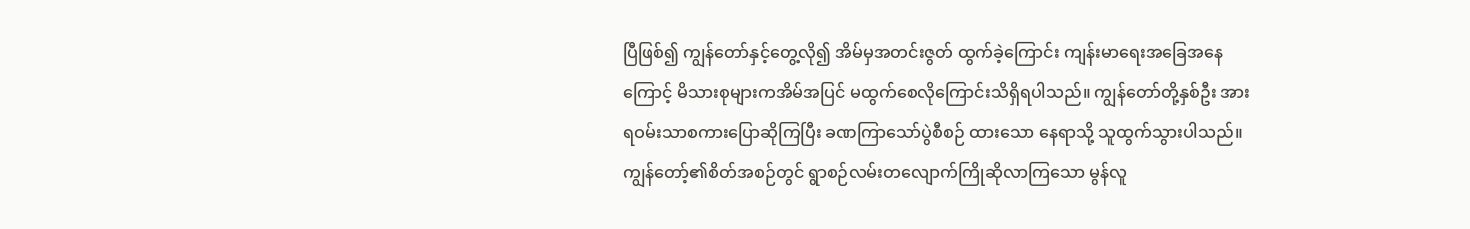ပြီဖြစ်၍ ကျွန်တော်နှင့်တွေ့လို၍ အိမ်မှအတင်းဇွတ် ထွက်ခဲ့ကြောင်း ကျန်းမာရေးအခြေအနေကြောင့် မိသားစုများကအိမ်အပြင် မထွက်စေလိုကြောင်းသိရှိရပါသည်။ ကျွန်တော်တို့နှစ်ဦး အားရဝမ်းသာစကားပြောဆိုကြပြီး ခဏကြာသော်ပွဲစီစဉ် ထားသော နေရာသို့ သူထွက်သွားပါသည်။
ကျွန်တော့်၏စိတ်အစဉ်တွင် ရွာစဉ်လမ်းတလျောက်ကြိုဆိုလာကြသော မွန်လူ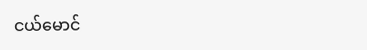ငယ်မောင်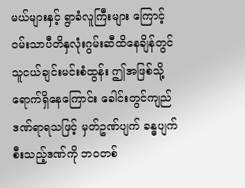မယ်များနှင့် ရွာခံလူကြီးများ ကြောင့် ဝမ်းသာပီတိနှလုံးဂွမ်းဆီထိနေချိန်တွင် သူငယ်ချင်းမင်းစံထွန်း ဤအဖြစ်သို့ရောက်ရှိနေကြောင်း ခေါင်းတွင်ကျည် ဒဏ်ရာရသဖြင့် မှတ်ဥဏ်ပျက် ခန္ဓပျက်စီးသည့်ဒဏ်ကို ဘဝတစ်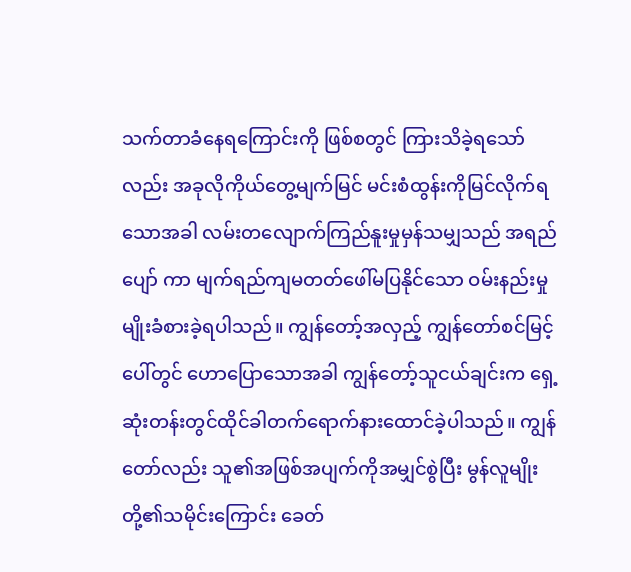သက်တာခံနေရကြောင်းကို ဖြစ်စတွင် ကြားသိခဲ့ရသော် လည်း အခုလိုကိုယ်တွေ့မျက်မြင် မင်းစံထွန်းကိုမြင်လိုက်ရသောအခါ လမ်းတလျောက်ကြည်နူးမှုမှန်သမျှသည် အရည်ပျော် ကာ မျက်ရည်ကျမတတ်ဖေါ်မပြနိုင်သော ဝမ်းနည်းမှုမျိုးခံစားခဲ့ရပါသည်။ ကျွန်တော့်အလှည့် ကျွန်တော်စင်မြင့်ပေါ်တွင် ဟောပြောသောအခါ ကျွန်တော့်သူငယ်ချင်းက ရှေ့ဆုံးတန်းတွင်ထိုင်ခါတက်ရောက်နားထောင်ခဲ့ပါသည်။ ကျွန်တော်လည်း သူ၏အဖြစ်အပျက်ကိုအမျှင်စွဲပြီး မွန်လူမျိုးတို့၏သမိုင်းကြောင်း ခေတ်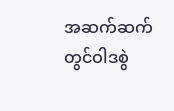အဆက်ဆက်တွင်ဝါဒစွဲ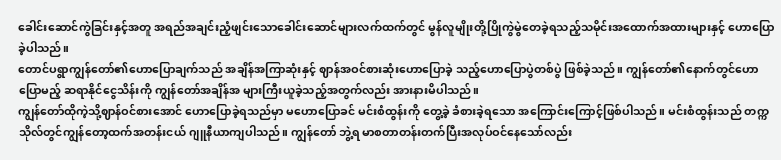ခေါင်းဆောင်ကွဲခြင်းနှင့်အတူ အရည်အချင်းညံ့ဖျင်းသောခေါင်းဆောင်များလက်ထက်တွင် မွန်လူမျိုးတို့ပြိုကွဲမွဲတေခဲ့ရသည့်သမိုင်းအထောက်အထားများနှင့် ဟောပြောခဲ့ပါသည်။
တောင်ပရွာကျွန်တော်၏ဟောပြောချက်သည် အချိန်အကြာဆုံးနှင့် ဈာန်အဝင်စားဆုံးဟောပြောခဲ့ သည့်ဟောပြောပွဲတစ်ပွဲ ဖြစ်ခဲ့သည်။ ကျွန်တော်၏နောက်တွင်ဟောပြောမည့် ဆရာနိုင်ငွေသိန်းကို ကျွန်တော်အချိန်အ များကြီးယူခဲ့သည့်အတွက်လည်း အားနားမိပါသည်။
ကျွန်တော်ထိုကဲ့သို့ဈာန်ဝင်စားအောင် ဟောပြောခဲ့ရသည်မှာ မဟောပြောခင် မင်းစံထွန်းကို တွေ့ခဲ့ ခံစားခဲ့ရသော အကြောင်းကြောင့်ဖြစ်ပါသည်။ မင်းစံထွန်းသည် တက္ကသိုလ်တွင်ကျွန်တော့ထက်အတန်းငယ် ဂျူနီယာကျပါသည်။ ကျွန်တော် ဘွဲ့ရ မာစတာတန်းတက်ပြီးအလုပ်ဝင်နေသော်လည်း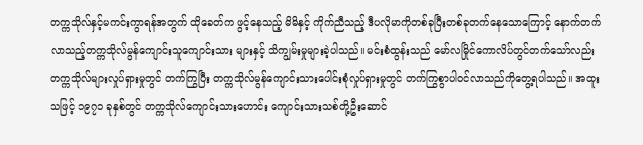တက္ကသိုလ်နှင့်မကင်းကွာရန်အတွက် ထိုခေတ်က ဖွင့်နေသည့် မိမိနှင့် ကိုက်ညီသည့် ဒီပလိုမာကိုတစ်ခုပြီးတစ်ခုတက်နေသောကြောင့် နောက်တက်လာသည့်တက္ကသိုလ်မွန်ကျောင်းသူကျောင်းသား များနှင့် သိကျွမ်းမှုများခဲ့ပါသည်။ မင်းစံထွန်းသည် မော်လမြိုင်ကောလိပ်တွင်တက်သော်လည်း တက္ကသိုလ်များလှုပ်ရှားမှုတွင် တက်ကြွပြီး တက္ကသိုလ်မွန်ကျောင်းသားပေါင်းစုံလှုပ်ရှားမှုတွင် တက်ကြွစွာပါဝင်လာသည်ကိုတွေ့ရပါသည်။ အထူးသဖြင့် ၁၉၇၁ ခုနှစ်တွင် တက္ကသိုလ်ကျောင်းသားဟောင်း ကျောင်းသားသစ်တို့ဦးဆောင်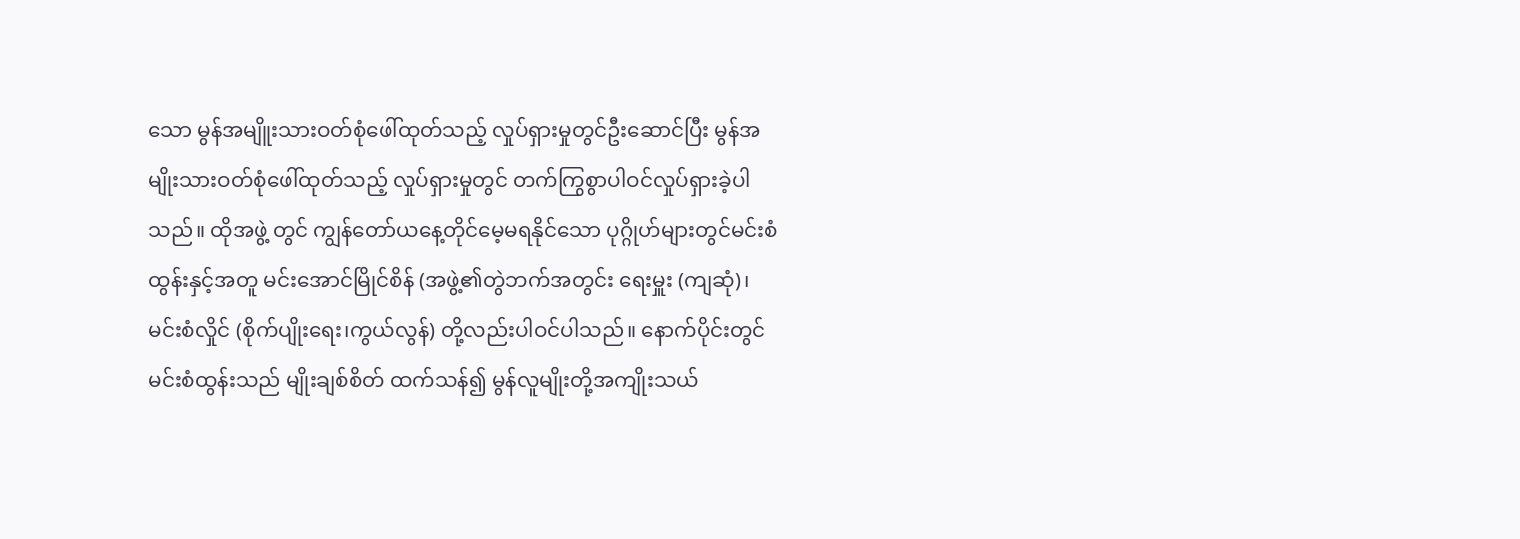သော မွန်အမျိူးသားဝတ်စုံဖေါ်ထုတ်သည့် လှုပ်ရှားမှုတွင်ဦးဆောင်ပြီး မွန်အမျိုးသားဝတ်စုံဖေါ်ထုတ်သည့် လှုပ်ရှားမှုတွင် တက်ကြွစွာပါဝင်လှုပ်ရှားခဲ့ပါသည်။ ထိုအဖွဲ့ တွင် ကျွန်တော်ယနေ့တိုင်မေ့မရနိုင်သော ပုဂ္ဂိုဟ်များတွင်မင်းစံထွန်းနှင့်အတူ မင်းအောင်မြိုင်စိန် (အဖွဲ့၏တွဲဘက်အတွင်း ရေးမှူး (ကျဆုံ)၊ မင်းစံလှိုင် (စိုက်ပျိုးရေး၊ကွယ်လွန်) တို့လည်းပါဝင်ပါသည်။ နောက်ပိုင်းတွင် မင်းစံထွန်းသည် မျိုးချစ်စိတ် ထက်သန်၍ မွန်လူမျိုးတို့အကျိုးသယ်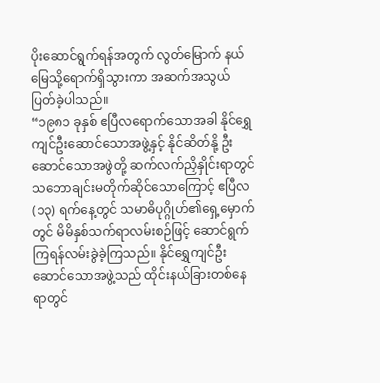ပိုးဆောင်ရွက်ရန်အတွက် လွတ်မြောက် နယ်မြေသို့ရောက်ရှိသွားကာ အဆက်အသွယ် ပြတ်ခဲ့ပါသည်။
“၁၉၈၁ ခုနှစ် ဧပြီလရောက်သောအခါ နိုင်ရွှေကျင်ဦးဆောင်သောအဖွဲ့နှင့် နိုင်ဆိတ်နို့ ဦးဆောင်သောအဖွဲတို့ ဆက်လက်ညှိနှိုင်းရာတွင် သဘောချင်းမတိုက်ဆိုင်သောကြောင့် ဧပြီလ (၁၃) ရက်နေ့တွင် သမာဓိပုဂ္ဂိုဟ်၏ရှေ့မှောက်တွင် မိမိနှစ်သက်ရာလမ်းစဉ်ဖြင့် ဆောင်ရွက်ကြရန်လမ်းခွဲခဲ့ကြသည်။ နိုင်ရွှေကျင်ဦးဆောင်သောအဖွဲ့သည် ထိုင်းနယ်ခြားတစ်နေ ရာတွင်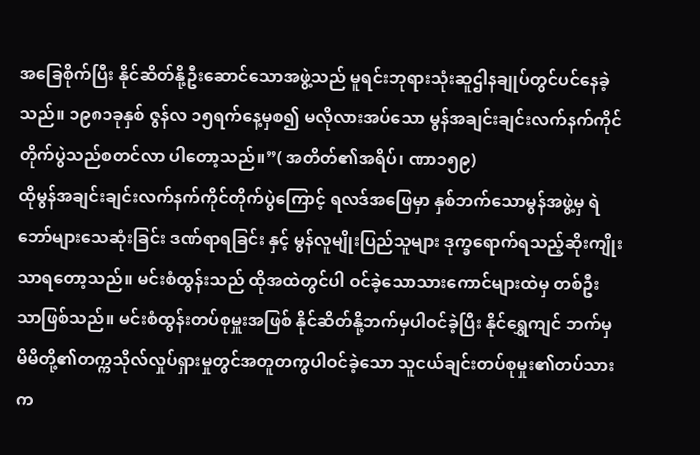အခြေစိုက်ပြီး နိုင်ဆိတ်နို့ဦးဆောင်သောအဖွဲ့သည် မူရင်းဘုရားသုံးဆူဌါနချုပ်တွင်ပင်နေခဲ့သည်။ ၁၉၈၁ခုနှစ် ဇွန်လ ၁၅ရက်နေ့မှစ၍ မလိုလားအပ်သော မွန်အချင်းချင်းလက်နက်ကိုင်တိုက်ပွဲသည်စတင်လာ ပါတော့သည်။”( အတိတ်၏အရိပ်၊ ဏာ၁၅၉)
ထိုမွန်အချင်းချင်းလက်နက်ကိုင်တိုက်ပွဲကြောင့် ရလဒ်အဖြေမှာ နှစ်ဘက်သောမွန်အဖွဲ့မှ ရဲဘော်များသေဆုံးခြင်း ဒဏ်ရာရခြင်း နှင့် မွန်လူမျိုးပြည်သူများ ဒုက္ခရောက်ရသည့်ဆိုးကျိုးသာရတော့သည်။ မင်းစံထွန်းသည် ထိုအထဲတွင်ပါ ဝင်ခဲ့သောသားကောင်များထဲမှ တစ်ဦးသာဖြစ်သည်။ မင်းစံထွန်းတပ်စုမှူးအဖြစ် နိုင်ဆိတ်နို့ဘက်မှပါဝင်ခဲ့ပြီး နိုင်ရွှေကျင် ဘက်မှ မိမိတို့၏တက္ကသိုလ်လှုပ်ရှားမှုတွင်အတူတကွပါဝင်ခဲ့သော သူငယ်ချင်းတပ်စုမှုး၏တပ်သားက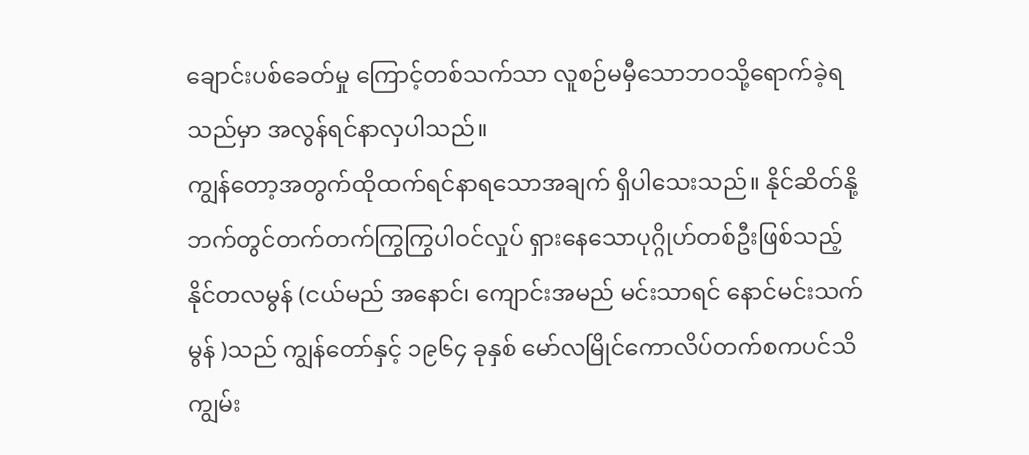ချောင်းပစ်ခေတ်မှု ကြောင့်တစ်သက်သာ လူစဉ်မမှီသောဘဝသို့ရောက်ခဲ့ရသည်မှာ အလွန်ရင်နာလှပါသည်။
ကျွန်တော့အတွက်ထိုထက်ရင်နာရသောအချက် ရှိပါသေးသည်။ နိုင်ဆိတ်နို့ဘက်တွင်တက်တက်ကြွကြွပါဝင်လှုပ် ရှားနေသောပုဂ္ဂိုဟ်တစ်ဦးဖြစ်သည့် နိုင်တလမွန် (ငယ်မည် အနောင်၊ ကျောင်းအမည် မင်းသာရင် နောင်မင်းသက်မွန် )သည် ကျွန်တော်နှင့် ၁၉၆၄ ခုနှစ် မော်လမြိုင်ကောလိပ်တက်စကပင်သိကျွမ်း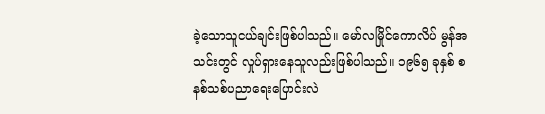ခဲ့သောသူငယ်ချင်းဖြစ်ပါသည်။ မော်လမြိုင်ကောလိပ် မွန်အသင်းတွင် လှုပ်ရှားနေသူလည်းဖြစ်ပါသည်။ ၁၉၆၅ ခုနှစ် စနစ်သစ်ပညာရေးပြောင်းလဲ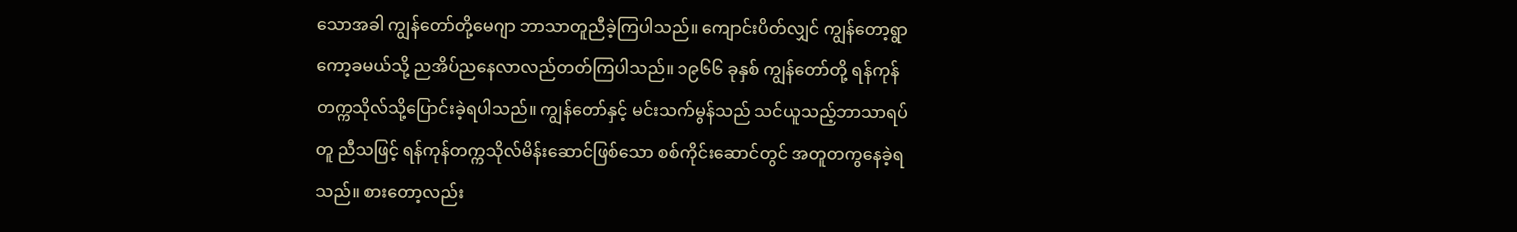သောအခါ ကျွန်တော်တို့မေဂျာ ဘာသာတူညီခဲ့ကြပါသည်။ ကျောင်းပိတ်လျှင် ကျွန်တော့ရွာကော့ခမယ်သို့ ညအိပ်ညနေလာလည်တတ်ကြပါသည်။ ၁၉၆၆ ခုနှစ် ကျွန်တော်တို့ ရန်ကုန်တက္ကသိုလ်သို့ပြောင်းခဲ့ရပါသည်။ ကျွန်တော်နှင့် မင်းသက်မွန်သည် သင်ယူသည့်ဘာသာရပ်တူ ညီသဖြင့် ရန်ကုန်တက္ကသိုလ်မိန်းဆောင်ဖြစ်သော စစ်ကိုင်းဆောင်တွင် အတူတကွနေခဲ့ရသည်။ စားတော့လည်း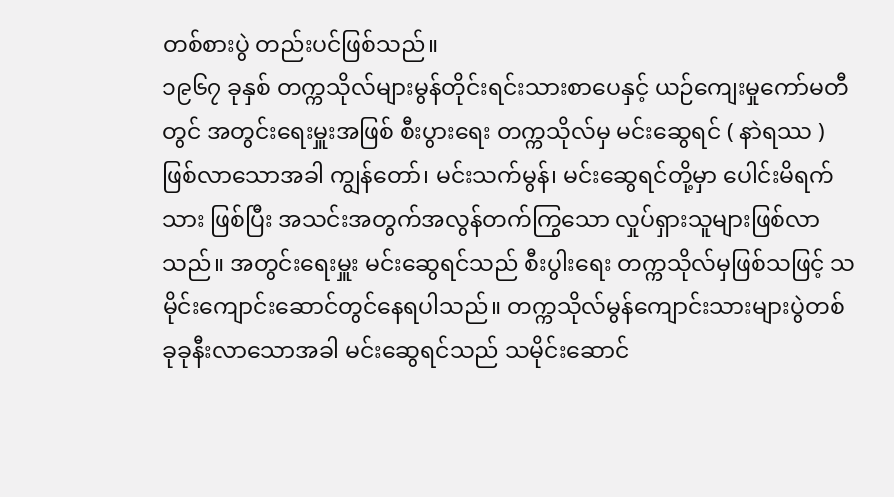တစ်စားပွဲ တည်းပင်ဖြစ်သည်။
၁၉၆၇ ခုနှစ် တက္ကသိုလ်များမွန်တိုင်းရင်းသားစာပေနှင့် ယဉ်ကျေးမှုကော်မတီတွင် အတွင်းရေးမှူးအဖြစ် စီးပွားရေး တက္ကသိုလ်မှ မင်းဆွေရင် ( နာဲရဿ ) ဖြစ်လာသောအခါ ကျွန်တော်၊ မင်းသက်မွန်၊ မင်းဆွေရင်တို့မှာ ပေါင်းမိရက်သား ဖြစ်ပြီး အသင်းအတွက်အလွန်တက်ကြွသော လှုပ်ရှားသူများဖြစ်လာသည်။ အတွင်းရေးမှူး မင်းဆွေရင်သည် စီးပွါးရေး တက္ကသိုလ်မှဖြစ်သဖြင့် သမိုင်းကျောင်းဆောင်တွင်နေရပါသည်။ တက္ကသိုလ်မွန်ကျောင်းသားများပွဲတစ်ခုခုနီးလာသောအခါ မင်းဆွေရင်သည် သမိုင်းဆောင်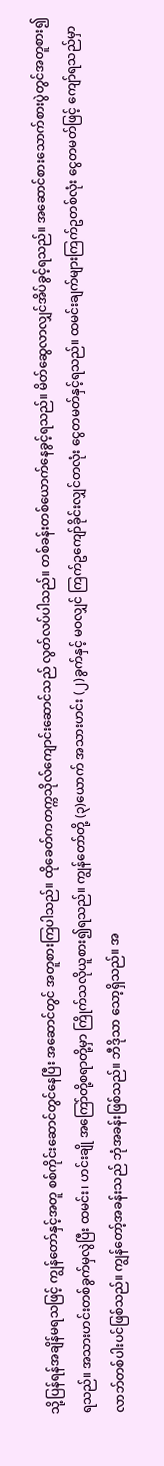သို့ပြန်ရန်အချိန်မရသဖြင့် ကျွန်တော်နှင့်အတူ စစ်ကိုင်းဆောင်တွင်နေပြီး အဆောင်တွင် အတူစားကြပါသည်။ ထိုခေတ်ကတက္ကသိုလ်ကျောင်းဆောင်သည် လွတ်လပ်ပါသည်။ တစ်ခန်းတစ်ယောက်နေခွင့်ရသည်။ မိတ်ဆွေလာလျှင်အိပ်ခွင့်ရသည်။ အဆောင်စားသောက်စားပွဲတွင်အတူစား၍ရသည်။ အသားဟင်းတစ်ခွက်မှလွဲပြီး ထမင်း၊ ဟင်းချို အကြော်တို့စရာတို့မှာ ကြိုက်သလိုယူစား၍ရသည်။ ကျွန်တော်တို့ (၃)ယောက် အသားဟင်း (၂)ခွက်နှင့် မဝလျှင် ကြက်ဥကျော်ခိုင်းလျှင်တလုံး ငွေတမတ်နှင့်ရသည်။ ထမင်းချက်များကြက်ဥတစ်လုံး ငွေတမတ်ဖြင့် ကျော်ရသည်မှာ လာဘ်တစ်ပါးပင်ဖြစ်သည်။ ကျွန်တော့်အခန်းသည် ဘုံအခန်းဖြစ်သည်။ ဘီဒိုသာ သော့ရှိသည်။ အ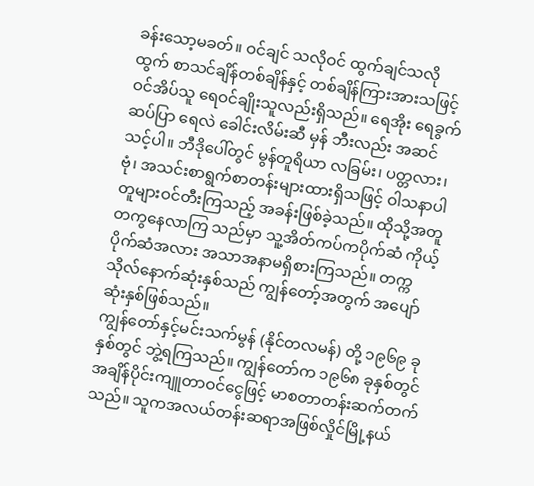ခန်းသော့မခတ်။ ဝင်ချင် သလိုဝင် ထွက်ချင်သလိုထွက် စာသင်ချိန်တစ်ချိန်နှင့် တစ်ချိန်ကြားအားသဖြင့်ဝင်အိပ်သူ ရေဝင်ချိုးသူလည်းရှိသည်။ ရေအိုး ရေခွက် ဆပ်ပြာ ရေလဲ ခေါင်းလိမ်းဆီ မှန် ဘီးလည်း အဆင်သင့်ပါ။ ဘီဒိုပေါ်တွင် မွန်တူရိယာ လခြမ်း၊ ပတ္တလား၊ ဗုံ၊ အသင်းစာရွက်စာတန်းများထားရှိသဖြင့် ဝါသနာပါတူများဝင်တီးကြသည့် အခန်းဖြစ်ခဲ့သည်။ ထိုသို့အတူတကွနေလာကြ သည်မှာ သူ့အိတ်ကပ်ကပိုက်ဆံ ကိုယ့်ပိုက်ဆံအလား အသာအနာမရှိစားကြသည်။ တက္ကသိုလ်နောက်ဆုံးနှစ်သည် ကျွန်တော့်အတွက် အပျော်ဆုံးနှစ်ဖြစ်သည်။
ကျွန်တော်နှင့်မင်းသက်မွန် (နိုင်တလမန်) တို့ ၁၉၆၉ ခုနှစ်တွင် ဘွဲ့ရကြသည်။ ကျွန်တော်က ၁၉၆၈ ခုနှစ်တွင် အချိန်ပိုင်းကျူတာဝင်ငွေဖြင့် မာစတာတန်းဆက်တက်သည်။ သူကအလယ်တန်းဆရာအဖြစ်လှိုင်မြို့နယ်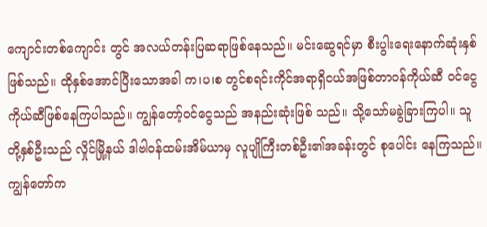ကျောင်းတစ်ကျောင်း တွင် အလယ်တန်းပြဆရာဖြစ်နေသည်။ မင်းဆွေရင်မှာ စီးပွါးရေးနောက်ဆုံးနှစ်ဖြစ်သည်။ ထိုနှစ်အောင်ပြီးသောအခါ က၊ပ၊စ တွင်စရင်းကိုင်အရာရှိငယ်အဖြစ်တာဝန်ကိုယ်ဆီ ဝင်ငွေကိုယ်ဆီဖြစ်နေကြပါသည်။ ကျွန်တော့်ဝင်ငွေသည် အနည်းဆုံးဖြစ် သည်။ သို့သော်မခွဲခြားကြပါ။ သူတို့နှစ်ဦးသည် လှိုင်မြို့နယ် ဒါဗါဝန်ထမ်းအိမ်ယာမှ လူပျိုကြီးတစ်ဦး၏အခန်းတွင် စုပေါင်း နေကြသည်။ ကျွန်တော်က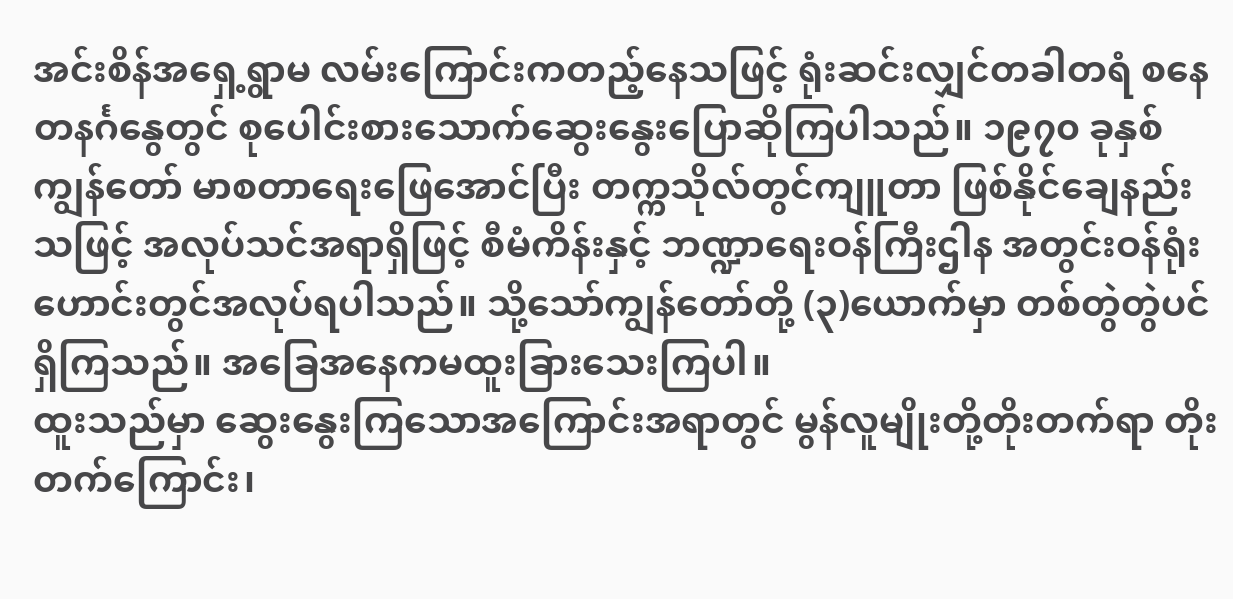အင်းစိန်အရှေ့ရွာမ လမ်းကြောင်းကတည့်နေသဖြင့် ရုံးဆင်းလျှင်တခါတရံ စနေတနင်္ဂနွေတွင် စုပေါင်းစားသောက်ဆွေးနွေးပြောဆိုကြပါသည်။ ၁၉၇၀ ခုနှစ်ကျွန်တော် မာစတာရေးဖြေအောင်ပြီး တက္ကသိုလ်တွင်ကျူတာ ဖြစ်နိုင်ချေနည်းသဖြင့် အလုပ်သင်အရာရှိဖြင့် စီမံကိန်းနှင့် ဘဏ္ဍာရေးဝန်ကြီးဌါန အတွင်းဝန်ရုံးဟောင်းတွင်အလုပ်ရပါသည်။ သို့သော်ကျွန်တော်တို့ (၃)ယောက်မှာ တစ်တွဲတွဲပင်ရှိကြသည်။ အခြေအနေကမထူးခြားသေးကြပါ။
ထူးသည်မှာ ဆွေးနွေးကြသောအကြောင်းအရာတွင် မွန်လူမျိုးတို့တိုးတက်ရာ တိုးတက်ကြောင်း၊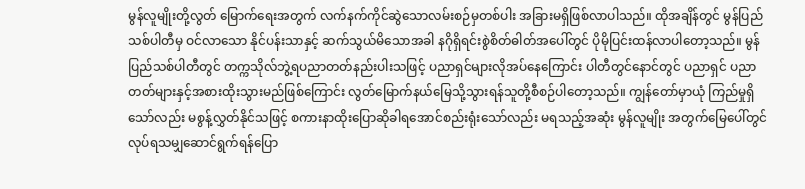မွန်လူမျိုးတို့လွတ် မြောက်ရေးအတွက် လက်နက်ကိုင်ဆွဲသောလမ်းစဉ်မှတစ်ပါး အခြားမရှိဖြစ်လာပါသည်။ ထိုအချိန်တွင် မွန်ပြည်သစ်ပါတီမှ ဝင်လာသော နိုင်ပန်းသာနှင့် ဆက်သွယ်မိသောအခါ နဂိုရှိရင်းစွဲစိတ်ဓါတ်အပေါ်တွင် ပိုမိုပြင်းထန်လာပါတော့သည်။ မွန် ပြည်သစ်ပါတီတွင် တက္ကသိုလ်ဘွဲ့ရပညာတတ်နည်းပါးသဖြင့် ပညာရှင်များလိုအပ်နေကြောင်း ပါတီတွင်နောင်တွင် ပညာရှင် ပညာတတ်များနှင့်အစားထိုးသွားမည်ဖြစ်ကြောင်း လွတ်မြောက်နယ်မြေသို့သွားရန်သူတို့စီစဉ်ပါတော့သည်။ ကျွန်တော်မှာယုံ ကြည်မှုရှိသော်လည်း မစွန့်လွှတ်နိုင်သဖြင့် စကားနာထိုးပြောဆိုခါရအောင်စည်းရုံးသော်လည်း မရသည့်အဆုံး မွန်လူမျိုး အတွက်မြေပေါ်တွင် လုပ်ရသမျှဆောင်ရွက်ရန်ပြော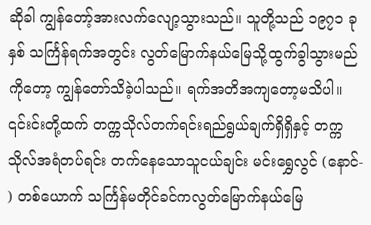ဆိုခါ ကျွန်တော့်အားလက်လျော့သွားသည်။ သူတို့သည် ၁၉၇၁ ခုနှစ် သင်္ကြန်ရက်အတွင်း လွတ်မြောက်နယ်မြေသို့ထွက်ခွါသွားမည်ကိုတော့ ကျွန်တော်သိခဲ့ပါသည်။ ရက်အတိအကျတော့မသိပါ။ ၎င်းင်းတို့ထက် တက္ကသိုလ်တက်ရင်းရည်ရွယ်ချက်ရှိရှိနှင့် တက္ကသိုလ်အရံတပ်ရင်း တက်နေသောသူငယ်ချင်း မင်းရွှေလွင် (နောင်- ) တစ်ယောက် သင်္ကြန်မတိုင်ခင်ကလွတ်မြောက်နယ်မြေ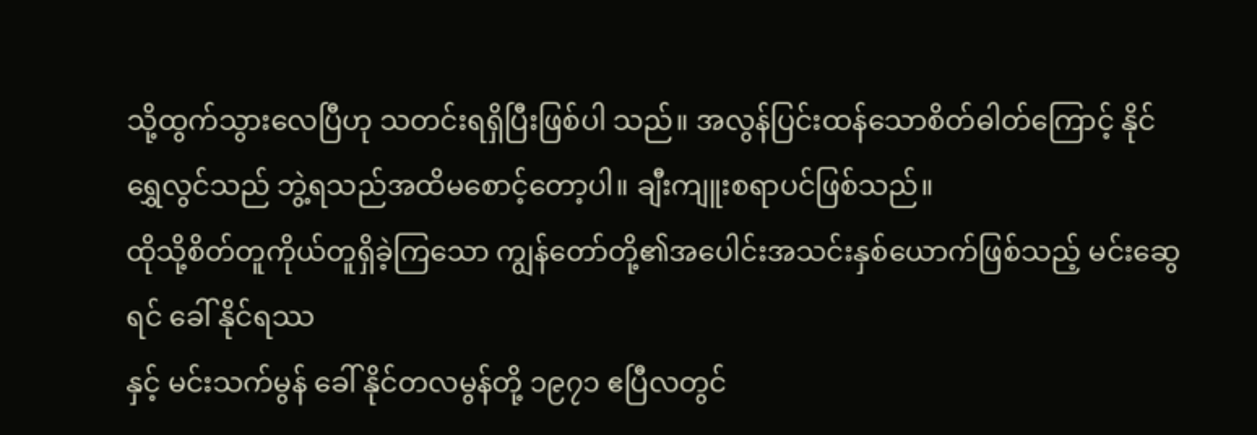သို့ထွက်သွားလေပြီဟု သတင်းရရှိပြီးဖြစ်ပါ သည်။ အလွန်ပြင်းထန်သောစိတ်ဓါတ်ကြောင့် နိုင်ရွှေလွင်သည် ဘွဲ့ရသည်အထိမစောင့်တော့ပါ။ ချီးကျူးစရာပင်ဖြစ်သည်။
ထိုသို့စိတ်တူကိုယ်တူရှိခဲ့ကြသော ကျွန်တော်တို့၏အပေါင်းအသင်းနှစ်ယောက်ဖြစ်သည့် မင်းဆွေရင် ခေါ် နိုင်ရဿ
နှင့် မင်းသက်မွန် ခေါ် နိုင်တလမွန်တို့ ၁၉၇၁ ဧပြီလတွင်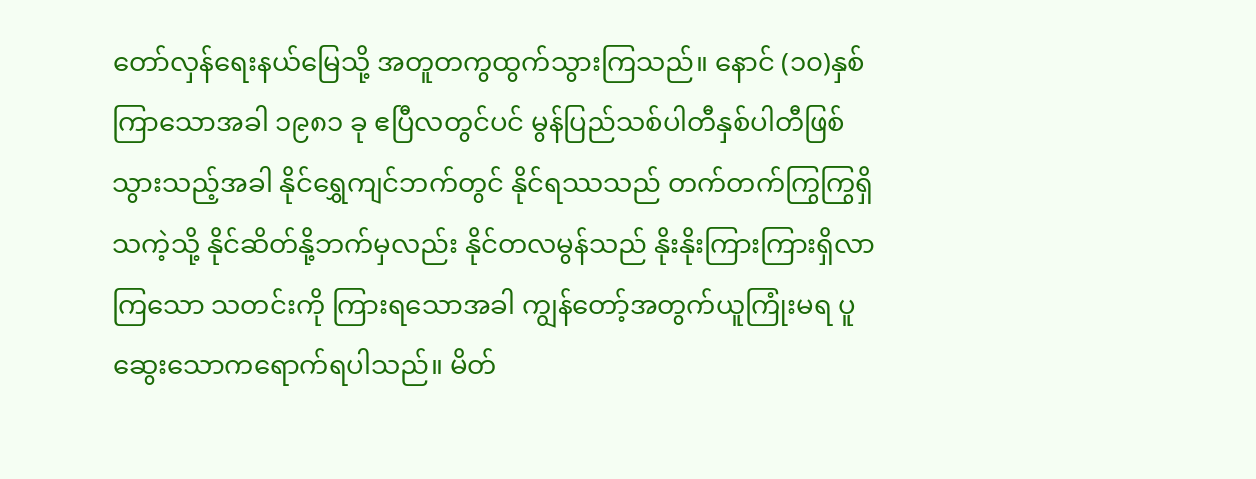တော်လှန်ရေးနယ်မြေသို့ အတူတကွထွက်သွားကြသည်။ နောင် (၁၀)နှစ်ကြာသောအခါ ၁၉၈၁ ခု ဧပြီလတွင်ပင် မွန်ပြည်သစ်ပါတီနှစ်ပါတီဖြစ်သွားသည့်အခါ နိုင်ရွှေကျင်ဘက်တွင် နိုင်ရဿသည် တက်တက်ကြွကြွရှိသကဲ့သို့ နိုင်ဆိတ်နို့ဘက်မှလည်း နိုင်တလမွန်သည် နိုးနိုးကြားကြားရှိလာကြသော သတင်းကို ကြားရသောအခါ ကျွန်တော့်အတွက်ယူကြုံးမရ ပူဆွေးသောကရောက်ရပါသည်။ မိတ်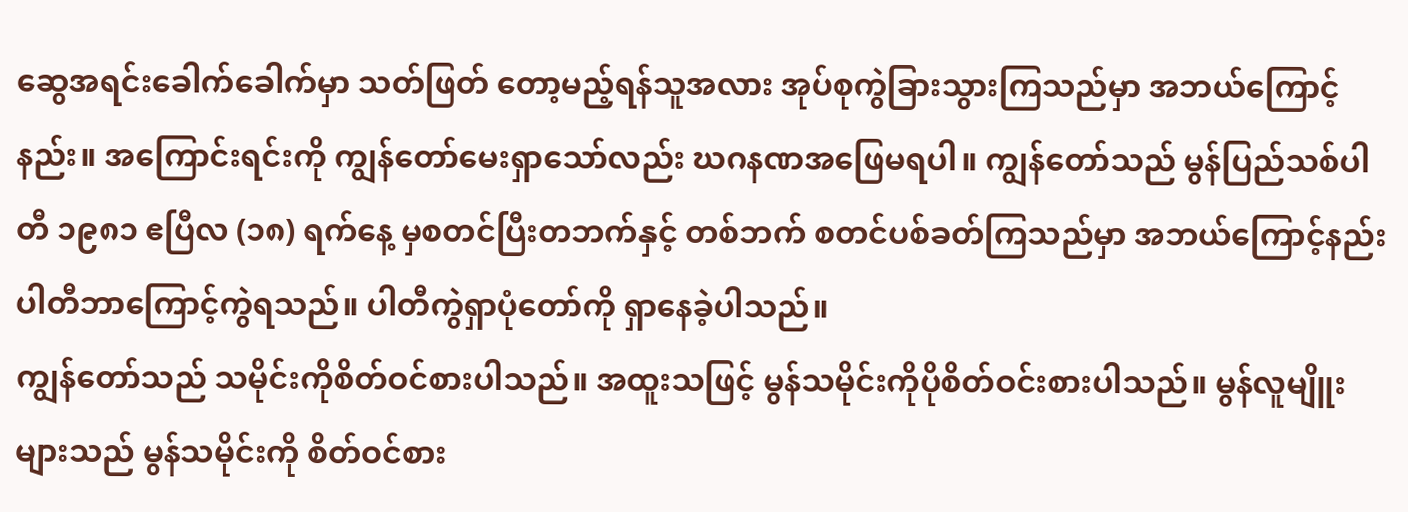ဆွေအရင်းခေါက်ခေါက်မှာ သတ်ဖြတ် တော့မည့်ရန်သူအလား အုပ်စုကွဲခြားသွားကြသည်မှာ အဘယ်ကြောင့်နည်း။ အကြောင်းရင်းကို ကျွန်တော်မေးရှာသော်လည်း ဃဂနဏအဖြေမရပါ။ ကျွန်တော်သည် မွန်ပြည်သစ်ပါတီ ၁၉၈၁ ဧပြီလ (၁၈) ရက်နေ့ မှစတင်ပြီးတဘက်နှင့် တစ်ဘက် စတင်ပစ်ခတ်ကြသည်မှာ အဘယ်ကြောင့်နည်း ပါတီဘာကြောင့်ကွဲရသည်။ ပါတီကွဲရှာပုံတော်ကို ရှာနေခဲ့ပါသည်။
ကျွန်တော်သည် သမိုင်းကိုစိတ်ဝင်စားပါသည်။ အထူးသဖြင့် မွန်သမိုင်းကိုပိုစိတ်ဝင်းစားပါသည်။ မွန်လူမျိူးများသည် မွန်သမိုင်းကို စိတ်ဝင်စား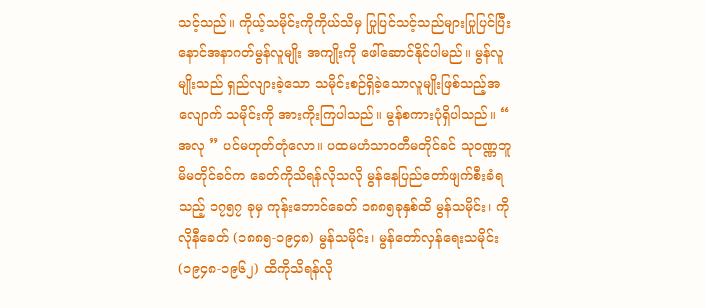သင့်သည်။ ကိုယ့်သမိုင်းကိုကိုယ်သိမှ ပြုပြင်သင့်သည်များပြုပြင်ပြီး နောင်အနာဂတ်မွန်လူမျိုး အကျိုးကို ဖေါ်ဆောင်နိုင်ပါမည်။ မွန်လူမျိုးသည် ရှည်လျားခဲ့သော သမိုင်းစဉ်ရှိခဲ့သောလူမျိုးဖြစ်သည့်အလျောက် သမိုင်းကို အားကိုးကြပါသည်။ မွန်စကားပုံရှိပါသည်။ “ အလု ” ပင်မဟုတ်တုံလော။ ပထမဟံသာဝတီမတိုင်ခင် သုဝဏ္ဏဘူမိမတိုင်ခင်က ခေတ်ကိုသိရန်လိုသလို မွန်နေပြည်တော်ဖျက်စီးခံရသည့် ၁၇၅၇ ခုမှ ကုန်းဘောင်ခေတ် ၁၈၈၅ခုနှစ်ထိ မွန်သမိုင်း၊ ကိုလိုနီခေတ် (၁၈၈၅-၁၉၄၈) မွန်သမိုင်း၊ မွန်တော်လှန်ရေးသမိုင်း (၁၉၄၈-၁၉၆၂) ထိကိုသိရန်လို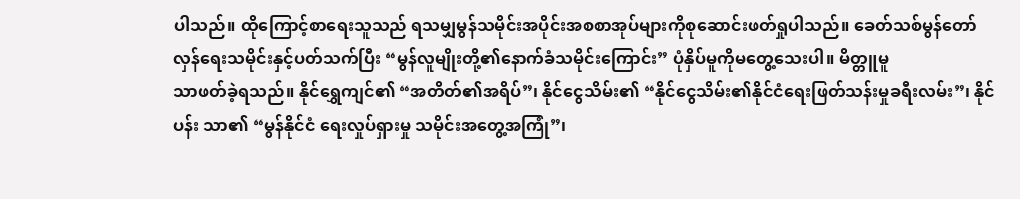ပါသည်။ ထိုကြောင့်စာရေးသူသည် ရသမျှမွန်သမိုင်းအပိုင်းအစစာအုပ်များကိုစုဆောင်းဖတ်ရှုပါသည်။ ခေတ်သစ်မွန်တော်လှန်ရေးသမိုင်းနှင့်ပတ်သက်ပြီး “မွန်လူမျိုးတို့၏နောက်ခံသမိုင်းကြောင်း” ပုံနှိပ်မူကိုမတွေ့သေးပါ။ မိတ္တူမူ
သာဖတ်ခဲ့ရသည်။ နိုင်ရွှေကျင်၏ “အတိတ်၏အရိပ်”၊ နိုင်ငွေသိမ်း၏ “နိုင်ငွေသိမ်း၏နိုင်ငံရေးဖြတ်သန်းမှုခရီးလမ်း”၊ နိုင်ပန်း သာ၏ “မွန်နိုင်ငံ ရေးလှုပ်ရှားမှု သမိုင်းအတွေ့အကြုံ”၊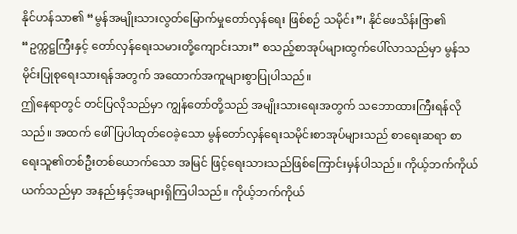နိုင်ဟန်သာ၏ “မွန်အမျိုးသားလွတ်မြောက်မှုတော်လှန်ရေး ဖြစ်စဉ် သမိုင်း”၊ နိုင်ဖေသိန်းဇြာ၏ “ဥက္ကဋ္ဌကြီးနှင့် တော်လှန်ရေးသမားတို့ကျောင်းသား” စသည့်စာအုပ်များထွက်ပေါ်လာသည်မှာ မွန်သမိုင်းပြုစုရေးသားရန်အတွက် အထောက်အကူများစွာပြုပါသည်။
ဤနေရာတွင် တင်ပြလိုသည်မှာ ကျွန်တော်တို့သည် အမျိုးသားရေးအတွက် သဘောထားကြီးရန်လိုသည်။ အထက် ဖေါ်ပြပါထုတ်ဝေခဲ့သော မွန်တော်လှန်ရေးသမိုင်းစာအုပ်များသည် စာရေးဆရာ စာရေးသူ၏တစ်ဦးတစ်ယောက်သော အမြင် ဖြင့်ရေးသားသည်ဖြစ်ကြောင်းမှန်ပါသည်။ ကိုယ့်ဘက်ကိုယ်ယက်သည်မှာ အနည်းနှင့်အများရှိကြပါသည်။ ကိုယ့်ဘက်ကိုယ်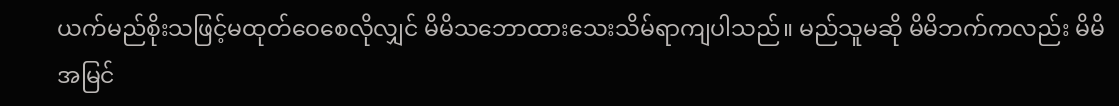ယက်မည်စိုးသဖြင့်မထုတ်ဝေစေလိုလျှင် မိမိသဘောထားသေးသိမ်ရာကျပါသည်။ မည်သူမဆို မိမိဘက်ကလည်း မိမိအမြင်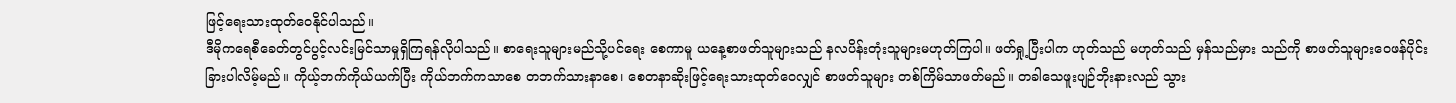ဖြင့်ရေးသားထုတ်ဝေနိုင်ပါသည်။
ဒီမိုကရေစီခေတ်တွင်ပွင့်လင်းမြင်သာမှုရှိကြရန်လိုပါသည်။ စာရေးသူများမည်သို့ပင်ရေး စေကာမူ ယနေ့စာဖတ်သူများသည် နလပိန်းတုံးသူများမဟုတ်ကြပါ။ ဖတ်ရှု့ပြီးပါက ဟုတ်သည် မဟုတ်သည် မှန်သည်မှား သည်ကို စာဖတ်သူများဝေဖန်ပိုင်းခြားပါလိမ့်မည်။ ကိုယ့်ဘက်ကိုယ်ယက်ပြီး ကိုယ်ဘက်ကသာစေ တဘက်သားနာစေ၊ စေတနာဆိုးဖြင့်ရေးသားထုတ်ဝေလျှင် စာဖတ်သူများ တစ်ကြိမ်သာဖတ်မည်။ တခါသေဖူးပျဉ်ဘိုးနားလည် သွား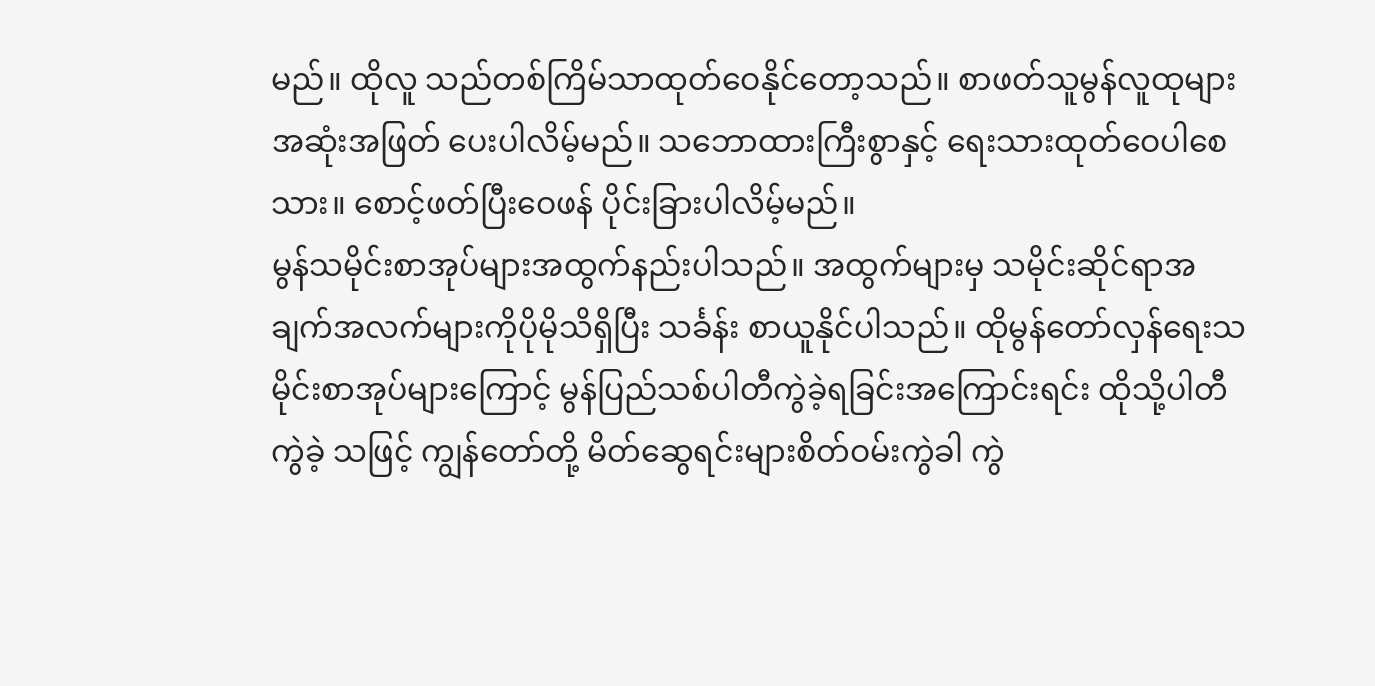မည်။ ထိုလူ သည်တစ်ကြိမ်သာထုတ်ဝေနိုင်တော့သည်။ စာဖတ်သူမွန်လူထုများအဆုံးအဖြတ် ပေးပါလိမ့်မည်။ သဘောထားကြီးစွာနှင့် ရေးသားထုတ်ဝေပါစေသား။ စောင့်ဖတ်ပြီးဝေဖန် ပိုင်းခြားပါလိမ့်မည်။
မွန်သမိုင်းစာအုပ်များအထွက်နည်းပါသည်။ အထွက်များမှ သမိုင်းဆိုင်ရာအချက်အလက်များကိုပိုမိုသိရှိပြီး သင်္ခန်း စာယူနိုင်ပါသည်။ ထိုမွန်တော်လှန်ရေးသမိုင်းစာအုပ်များကြောင့် မွန်ပြည်သစ်ပါတီကွဲခဲ့ရခြင်းအကြောင်းရင်း ထိုသို့ပါတီကွဲခဲ့ သဖြင့် ကျွန်တော်တို့ မိတ်ဆွေရင်းများစိတ်ဝမ်းကွဲခါ ကွဲ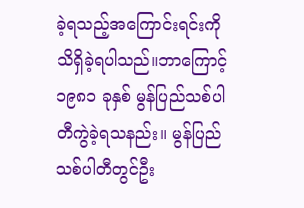ခဲ့ရသည့်အကြောင်းရင်းကိုသိရှိခဲ့ရပါသည်။ဘာကြောင့် ၁၉၈၁ ခုနှစ် မွန်ပြည်သစ်ပါတီကွဲခဲ့ရသနည်း။ မွန်ပြည်သစ်ပါတီတွင်ဦး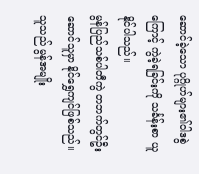ဆောင်ခဲ့သော ပုဂ္ဂိုဟ်များ၏ဝါဒစွဲကြောင့် ကွဲခဲ့ရခြင်းကို သင်္ခန်းစာ ယူနိုင်ပါသည်။
မွန်ပြည်သစ်ပါတီကွဲ တဘက်တွင်ဦးဆောင်သူမှာ နိုင်ရွှေကျင်ဖြစ်သည်။ သူသည် မွန်အမျိုး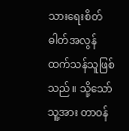သားရေးစိတ်ဓါတ်အလွန် ထက်သန်သူဖြစ်သည်။ သို့သော်သူ့အား တာဝန်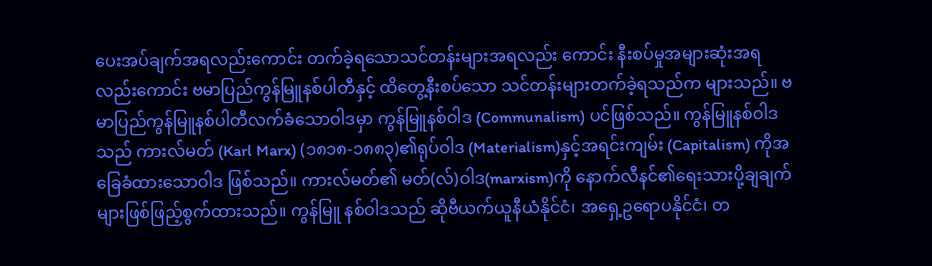ပေးအပ်ချက်အရလည်းကောင်း တက်ခဲ့ရသောသင်တန်းများအရလည်း ကောင်း နီးစပ်မှုအများဆုံးအရလည်းကောင်း ဗမာပြည်ကွန်မြူနစ်ပါတီနှင့် ထိတွေ့နီးစပ်သော သင်တန်းများတက်ခဲ့ရသည်က များသည်။ ဗမာပြည်ကွန်မြူနစ်ပါတီလက်ခံသောဝါဒမှာ ကွန်မြူနစ်ဝါဒ (Communalism) ပင်ဖြစ်သည်။ ကွန်မြူနစ်ဝါဒသည် ကားလ်မတ် (Karl Marx) (၁၈၁၈-၁၈၈၃)၏ရုပ်ဝါဒ (Materialism)နှင့်အရင်းကျမ်း (Capitalism) ကိုအခြေခံထားသောဝါဒ ဖြစ်သည်။ ကားလ်မတ်၏ မတ်(လ်)ဝါဒ(marxism)ကို နောက်လီနင်၏ရေးသားပို့ချချက်များဖြစ်ဖြည့်စွက်ထားသည်။ ကွန်မြူ နစ်ဝါဒသည် ဆိုဗီယက်ယူနီယံနိုင်ငံ၊ အရှေ့ဥရောပနိုင်ငံ၊ တ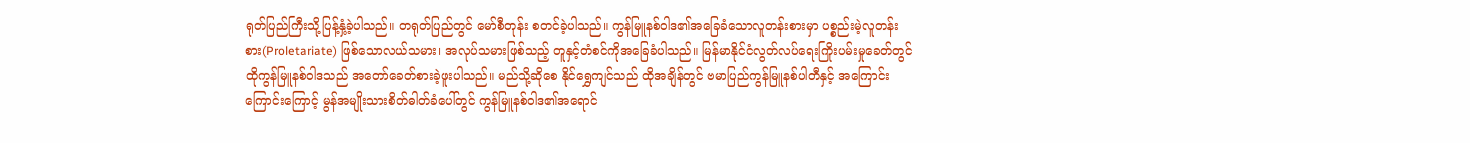ရုတ်ပြည်ကြီးသို့ပြန့်နှံ့ခဲ့ပါသည်။ တရုတ်ပြည်တွင် မော်စီတုန်း စတင်ခဲ့ပါသည်။ ကွန်မြူနစ်ဝါဒ၏အခြေခံသောလူတန်းစားမှာ ပစ္စည်းမဲ့လူတန်းစား(Proletariate) ဖြစ်သောလယ်သမား၊ အလုပ်သမားဖြစ်သည့် တူနှင့်တံစင်ကိုအခြေခံပါသည်။ မြန်မာနိုင်ငံလွတ်လပ်ရေးကြိုးပမ်းမှုခေတ်တွင် ထိုကွန်မြူနစ်ဝါဒသည် အတော်ခေတ်စားခဲ့ဖူးပါသည်။ မည်သို့ဆိုစေ နိုင်ရွှေကျင်သည် ထိုအချိန်တွင် ဗမာပြည်ကွန်မြူနစ်ပါတီနှင့် အကြောင်း ကြောင်းကြောင့် မွန်အမျိုးသားစိတ်ဓါတ်ခံပေါ်တွင် ကွန်မြူနစ်ဝါဒ၏အရောင်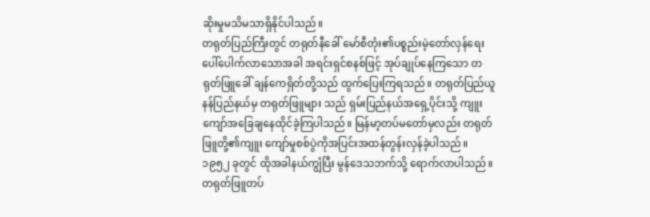ဆိုးမှုမသိမသာရှိနိုင်ပါသည်။
တရုတ်ပြည်ကြီးတွင် တရုတ်နီခေါ် မော်စီတုံး၏ပစ္စည်းမဲ့တော်လှန်ရေး ပေါ်ပေါက်လာသောအခါ အရင်းရှင်စနစ်ဖြင့် အုပ်ချုပ်နေကြသော တရုတ်ဖြူခေါ် ချန်ကေရှိတ်တို့သည် ထွက်ပြေးကြရသည်။ တရုတ်ပြည်ယူနန်ပြည်နယ်မှ တရုတ်ဖြူများ သည် ရှမ်းပြည်နယ်အရှေ့ပိုင်းသို့ ကျူးကျော်အခြေချနေထိုင်ခဲ့ကြပါသည်။ မြန်မာ့တပ်မတော်မှလည်း တရုတ်ဖြူတို့၏ကျူး ကျော်မှုစစ်ပွဲကိုအပြင်းအထန်တွန်းလှန်ခဲ့ပါသည်။ ၁၉၅၂ ခုတွင် ထိုအခါနယ်ကျွံပြီး မွန်ဒေသဘက်သို့ ရောက်လာပါသည်။ တရုတ်ဖြူတပ်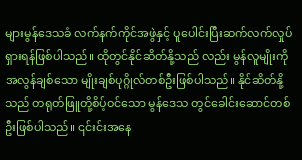များမွန်ဒေသခံ လက်နက်ကိုင်အဖွဲနှင့် ပူပေါင်းပြီးဆက်လက်လှုပ်ရှားရန်ဖြစ်ပါသည်။ ထိုတွင်နိုင်ဆိတ်နို့သည် လည်း မွန်လူမျိုးကိုအလွန်ချစ်သော မျိုးချစ်ပုဂ္ဂိုလ်တစ်ဦးဖြစ်ပါသည်။ နိုင်ဆိတ်နို့သည် တရုတ်ဖြူတို့စိပ့်ဝင်သော မွန်ဒေသ တွင်ခေါင်းဆောင်တစ်ဦးဖြစ်ပါသည်။ ၎င်းင်းအနေ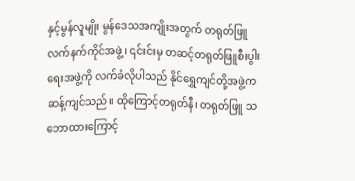နှင့်မွန်လူမျိုး မွန်ဒေသအကျိုးအတွက် တရုတ်ဖြူလက်နက်ကိုင်အဖွဲ့၊ ၎င်းင်းမှ တဆင့်တရုတ်ဖြူစီးပွါးရေးအဖွဲ့ကို လက်ခံလိုပါသည် နိုင်ရွှေကျင်တို့အဖွဲ့က ဆန့်ကျင်သည်။ ထိုကြောင့်တရုတ်နီ၊ တရုတ်ဖြူ သဘောထားကြောင့်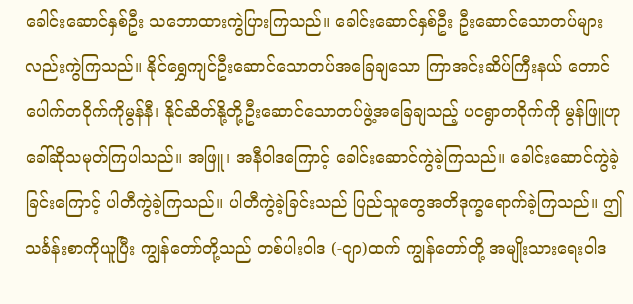ခေါင်းဆောင်နှစ်ဦး သဘောထားကွဲပြားကြသည်။ ခေါင်းဆောင်နှစ်ဦး ဦးဆောင်သောတပ်များလည်းကွဲကြသည်။ နိုင်ရွှေကျင်ဦးဆောင်သောတပ်အခြေချသော ကြာအင်းဆိပ်ကြီးနယ် တောင် ပေါက်တဝိုက်ကိုမွန်နီ၊ နိုင်ဆိတ်နို့တို့ဦးဆောင်သောတပ်ဖွဲ့အခြေချသည့် ပငရွာတဝိုက်ကို မွန်ဖြူဟုခေါ်ဆိုသမုတ်ကြပါသည်။ အဖြူ၊ အနီဝါဒကြောင့် ခေါင်းဆောင်ကွဲခဲ့ကြသည်။ ခေါင်းဆောင်ကွဲခဲ့ခြင်းကြောင့် ပါတီကွဲခဲ့ကြသည်။ ပါတီကွဲခဲ့ခြင်းသည် ပြည်သူတွေအတိဒုက္ခရောက်ခဲ့ကြသည်။ ဤသင်္ခန်းစာကိုယူပြီး ကျွန်တော်တို့သည် တစ်ပါးဝါဒ (-ငျာ)ထက် ကျွန်တော်တို့ အမျိုးသားရေးဝါဒ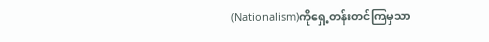(Nationalism)ကိုရှေ့တန်းတင်ကြမှသာ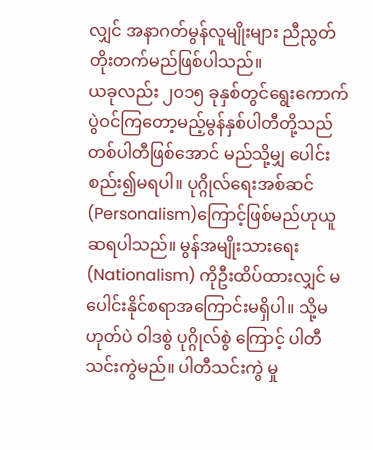လျှင် အနာဂတ်မွန်လူမျိုးများ ညီညွတ်တိုးတက်မည်ဖြစ်ပါသည်။
ယခုလည်း ၂၀၁၅ ခုနှစ်တွင်ရွေးကောက်ပွဲဝင်ကြတော့မည့်မွန်နှစ်ပါတီတို့သည် တစ်ပါတီဖြစ်အောင် မည်သို့မျှ ပေါင်းစည်း၍မရပါ။ ပုဂ္ဂိုလ်ရေးအစ်ဆင် (Personalism)ကြောင့်ဖြစ်မည်ဟုယူဆရပါသည်။ မွန်အမျိုးသားရေး (Nationalism) ကိုဦးထိပ်ထားလျှင် မပေါင်းနိုင်စရာအကြောင်းမရှိပါ။ သို့မဟုတ်ပဲ ဝါဒစွဲ ပုဂ္ဂိုလ်စွဲ ကြောင့် ပါတီသင်းကွဲမည်။ ပါတီသင်းကွဲ မှု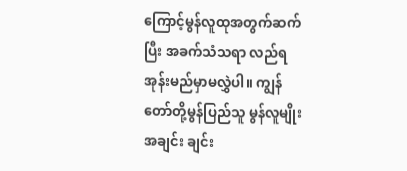ကြောင့်မွန်လူထုအတွက်ဆက်ပြီး အခက်သံသရာ လည်ရအုန်းမည်မှာမလွှဲပါ။ ကျွန်တော်တို့မွန်ပြည်သူ မွန်လူမျိုးအချင်း ချင်း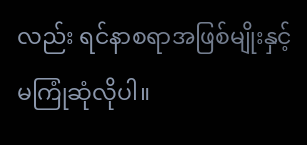လည်း ရင်နာစရာအဖြစ်မျိုးနှင့်မကြုံဆုံလိုပါ။